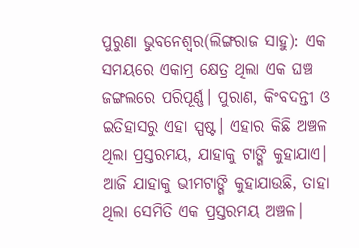ପୁରୁଣା ଭୁବନେଶ୍ୱର(ଲିଙ୍ଗରାଜ ସାହୁ): ଏକ ସମୟରେ ଏକାମ୍ର କ୍ଷେତ୍ର ଥିଲା ଏକ ଘଞ୍ଚ ଜଙ୍ଗଲରେ ପରିପୂର୍ଣ୍ଣ। ପୁରାଣ, କିଂବଦନ୍ତୀ ଓ ଇତିହାସରୁ ଏହା ସ୍ପଷ୍ଟ। ଏହାର କିଛି ଅଞ୍ଚଳ ଥିଲା ପ୍ରସ୍ତରମୟ, ଯାହାକୁ ଟାଙ୍ଗି କୁହାଯାଏ। ଆଜି ଯାହାକୁ ଭୀମଟାଙ୍ଗି କୁହାଯାଉଛି, ତାହା ଥିଲା ସେମିତି ଏକ ପ୍ରସ୍ତରମୟ ଅଞ୍ଚଳ।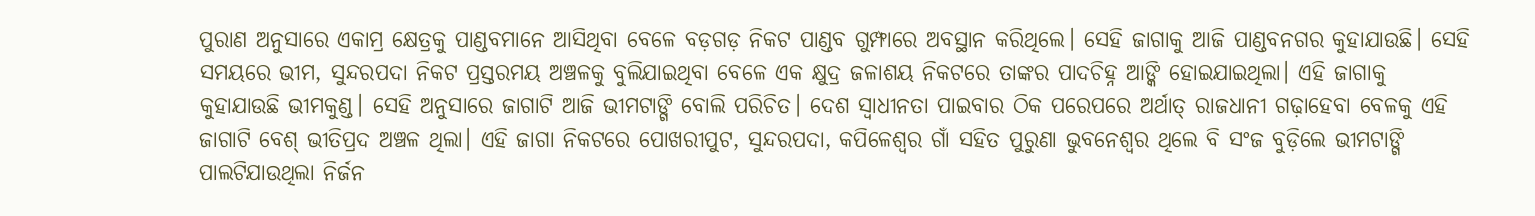ପୁରାଣ ଅନୁସାରେ ଏକାମ୍ର କ୍ଷେତ୍ରକୁ ପାଣ୍ଡବମାନେ ଆସିଥିବା ବେଳେ ବଡ଼ଗଡ଼ ନିକଟ ପାଣ୍ଡବ ଗୁମ୍ଫାରେ ଅବସ୍ଥାନ କରିଥିଲେ। ସେହି ଜାଗାକୁ ଆଜି ପାଣ୍ଡବନଗର କୁହାଯାଉଛି। ସେହି ସମୟରେ ଭୀମ, ସୁନ୍ଦରପଦା ନିକଟ ପ୍ରସ୍ତରମୟ ଅଞ୍ଚଳକୁ ବୁଲିଯାଇଥିବା ବେଳେ ଏକ କ୍ଷୁଦ୍ର ଜଳାଶୟ ନିକଟରେ ତାଙ୍କର ପାଦଚିହ୍ନ ଆଙ୍କି ହୋଇଯାଇଥିଲା। ଏହି ଜାଗାକୁ କୁହାଯାଉଛି ଭୀମକୁଣ୍ଡ। ସେହି ଅନୁସାରେ ଜାଗାଟି ଆଜି ଭୀମଟାଙ୍ଗି ବୋଲି ପରିଚିତ। ଦେଶ ସ୍ବାଧୀନତା ପାଇବାର ଠିକ ପରେପରେ ଅର୍ଥାତ୍ ରାଜଧାନୀ ଗଢ଼ାହେବା ବେଳକୁ ଏହି ଜାଗାଟି ବେଶ୍ ଭୀତିପ୍ରଦ ଅଞ୍ଚଳ ଥିଲା। ଏହି ଜାଗା ନିକଟରେ ପୋଖରୀପୁଟ, ସୁନ୍ଦରପଦା, କପିଳେଶ୍ବର ଗାଁ ସହିତ ପୁରୁଣା ଭୁବନେଶ୍ବର ଥିଲେ ବି ସଂଜ ବୁଡ଼ିଲେ ଭୀମଟାଙ୍ଗି ପାଲଟିଯାଉଥିଲା ନିର୍ଜନ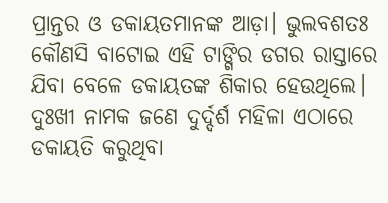ପ୍ରାନ୍ତର ଓ ଡକାୟତମାନଙ୍କ ଆଡ଼ା। ଭୁଲବଶତଃ କୌଣସି ବାଟୋଇ ଏହି ଟାଙ୍ଗିର ଡଗର ରାସ୍ତାରେ ଯିବା ବେଳେ ଡକାୟତଙ୍କ ଶିକାର ହେଉଥିଲେ। ଦୁଃଖୀ ନାମକ ଜଣେ ଦୁର୍ଦ୍ଦର୍ଶ ମହିଳା ଏଠାରେ ଡକାୟତି କରୁଥିବା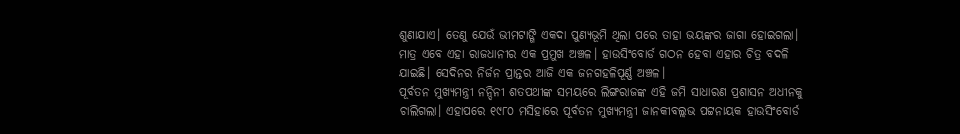ଶୁଣାଯାଏ। ତେଣୁ ଯେଉଁ ଭୀମଟାଙ୍ଗି ଏକଦା ପୁଣ୍ୟଭୂମି ଥିଲା ପରେ ତାହା ଭୟଙ୍କର ଜାଗା ହୋଇଗଲା। ମାତ୍ର ଏବେ ଏହା ରାଜଧାନୀର ଏକ ପ୍ରମୁଖ ଅଞ୍ଚଳ। ହାଉସିଂବୋର୍ଡ ଗଠନ ହେବା ଏହାର ଚିତ୍ର ବଦଳି ଯାଇଛି। ସେଦିନର ନିର୍ଜନ ପ୍ରାନ୍ତର ଆଜି ଏକ ଜନଗହଳିପୂର୍ଣ୍ଣ ଅଞ୍ଚଳ।
ପୂର୍ବତନ ମୁଖ୍ୟମନ୍ତ୍ରୀ ନନ୍ଦିନୀ ଶତପଥୀଙ୍କ ସମୟରେ ଲିଙ୍ଗରାଜଙ୍କ ଏହି ଜମି ସାଧାରଣ ପ୍ରଶାସନ ଅଧୀନକୁ ଚାଲିଗଲା। ଏହାପରେ ୧୯୮୦ ମସିହାରେ ପୂର୍ବତନ ମୁଖ୍ୟମନ୍ତ୍ରୀ ଜାନକୀବଲ୍ଲଭ ପଟ୍ଟନାୟକ ହାଉସିଂବୋର୍ଡ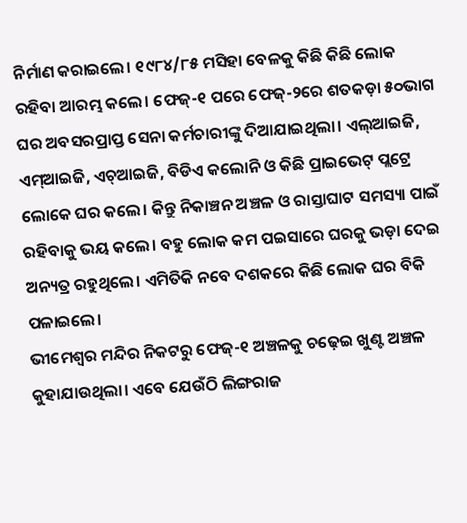ନିର୍ମାଣ କରାଇଲେ। ୧୯୮୪/୮୫ ମସିହା ବେଳକୁ କିଛି କିଛି ଲୋକ ରହିବା ଆରମ୍ଭ କଲେ। ଫେଜ୍-୧ ପରେ ଫେଜ୍-୨ରେ ଶତକଡ଼ା ୫୦ଭାଗ ଘର ଅବସରପ୍ରାପ୍ତ ସେନା କର୍ମଚାରୀଙ୍କୁ ଦିଆଯାଇଥିଲା। ଏଲ୍ଆଇଜି, ଏମ୍ଆଇଜି, ଏଚ୍ଆଇଜି, ବିଡିଏ କଲୋନି ଓ କିଛି ପ୍ରାଇଭେଟ୍ ପ୍ଲଟ୍ରେ ଲୋକେ ଘର କଲେ। କିନ୍ତୁ ନିକାଞ୍ଚନ ଅଞ୍ଚଳ ଓ ରାସ୍ତାଘାଟ ସମସ୍ୟା ପାଇଁ ରହିବାକୁ ଭୟ କଲେ। ବହୁ ଲୋକ କମ ପଇସାରେ ଘରକୁ ଭଡ଼ା ଦେଇ ଅନ୍ୟତ୍ର ରହୁଥିଲେ। ଏମିତିକି ନବେ ଦଶକରେ କିଛି ଲୋକ ଘର ବିକି ପଳାଇଲେ।
ଭୀମେଶ୍ବର ମନ୍ଦିର ନିକଟରୁ ଫେଜ୍-୧ ଅଞ୍ଚଳକୁ ଚଢ଼େଇ ଖୁଣ୍ଟ ଅଞ୍ଚଳ କୁହାଯାଉଥିଲା। ଏବେ ଯେଉଁଠି ଲିଙ୍ଗରାଜ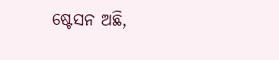ଷ୍ଟେସନ ଅଛି,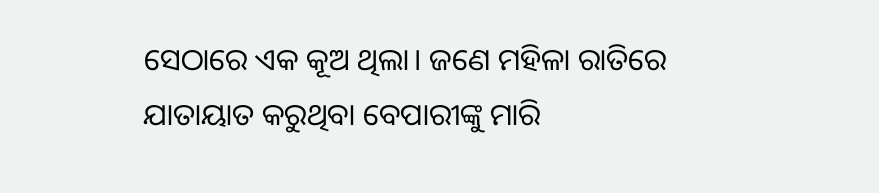ସେଠାରେ ଏକ କୂଅ ଥିଲା। ଜଣେ ମହିଳା ରାତିରେ ଯାତାୟାତ କରୁଥିବା ବେପାରୀଙ୍କୁ ମାରି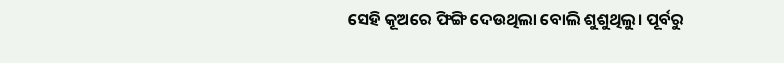ସେହି କୂଅରେ ଫିଙ୍ଗି ଦେଉଥିଲା ବୋଲି ଶୁଶୁଥିଲୁ। ପୂର୍ବରୁ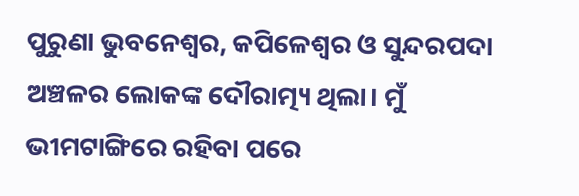ପୁରୁଣା ଭୁବନେଶ୍ବର, କପିଳେଶ୍ବର ଓ ସୁନ୍ଦରପଦା ଅଞ୍ଚଳର ଲୋକଙ୍କ ଦୌରାତ୍ମ୍ୟ ଥିଲା। ମୁଁ ଭୀମଟାଙ୍ଗିରେ ରହିବା ପରେ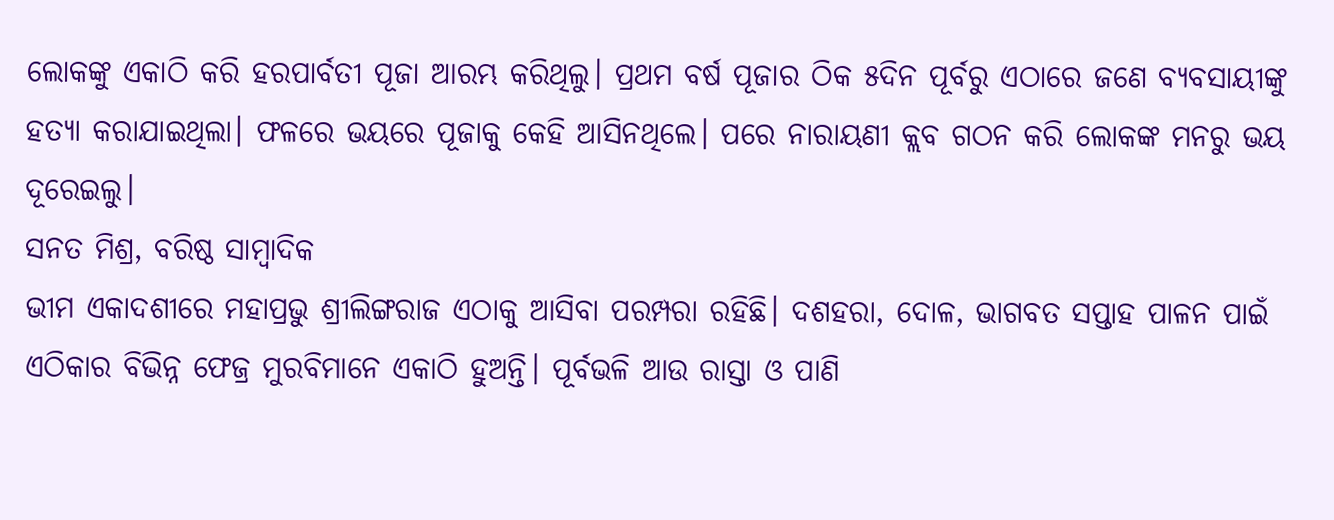ଲୋକଙ୍କୁ ଏକାଠି କରି ହରପାର୍ବତୀ ପୂଜା ଆରମ୍ଭ କରିଥିଲୁ। ପ୍ରଥମ ବର୍ଷ ପୂଜାର ଠିକ ୫ଦିନ ପୂର୍ବରୁ ଏଠାରେ ଜଣେ ବ୍ୟବସାୟୀଙ୍କୁ ହତ୍ୟା କରାଯାଇଥିଲା। ଫଳରେ ଭୟରେ ପୂଜାକୁ କେହି ଆସିନଥିଲେ। ପରେ ନାରାୟଣୀ କ୍ଲବ ଗଠନ କରି ଲୋକଙ୍କ ମନରୁ ଭୟ ଦୂରେଇଲୁ।
ସନତ ମିଶ୍ର, ବରିଷ୍ଠ ସାମ୍ବାଦିକ
ଭୀମ ଏକାଦଶୀରେ ମହାପ୍ରଭୁ ଶ୍ରୀଲିଙ୍ଗରାଜ ଏଠାକୁ ଆସିବା ପରମ୍ପରା ରହିଛି। ଦଶହରା, ଦୋଳ, ଭାଗବତ ସପ୍ତାହ ପାଳନ ପାଇଁ ଏଠିକାର ବିଭିନ୍ନ ଫେଜ୍ର ମୁରବିମାନେ ଏକାଠି ହୁଅନ୍ତି। ପୂର୍ବଭଳି ଆଉ ରାସ୍ତା ଓ ପାଣି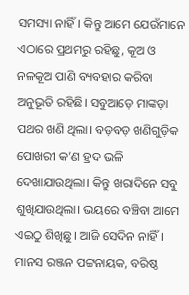ସମସ୍ୟା ନାହିଁ। କିନ୍ତୁ ଆମେ ଯେଉଁମାନେ ଏଠାରେ ପ୍ରଥମରୁ ରହିଛୁ, କୂଅ ଓ ନଳକୂଅ ପାଣି ବ୍ୟବହାର କରିବା ଅନୁଭୂତି ରହିଛି। ସବୁଆଡ଼େ ମାଙ୍କଡ଼ା ପଥର ଖଣି ଥିଲା। ବଡ଼ବଡ଼ ଖଣିଗୁଡ଼ିକ ପୋଖରୀ କ’ଣ ହ୍ରଦ ଭଳି ଦେଖାଯାଉଥିଲା। କିନ୍ତୁ ଖରାଦିନେ ସବୁ ଶୁଖିଯାଉଥିଲା। ଭୟରେ ବଞ୍ଚିବା ଆମେ ଏଇଠୁ ଶିଖିଛୁ। ଆଜି ସେଦିନ ନାହିଁ।
ମାନସ ରଞ୍ଜନ ପଟ୍ଟନାୟକ, ବରିଷ୍ଠ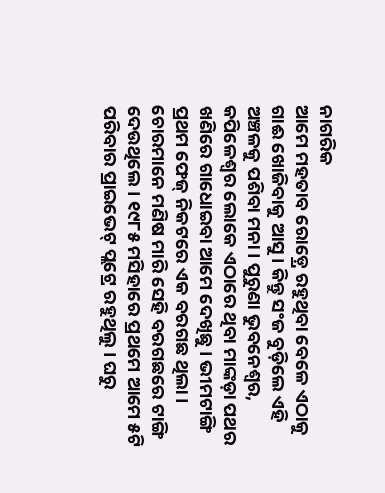ନାଗରିକ
ଆମେ ମହତାବ ରୋଡ଼୍ରେ ରହୁଥିବା ବେଳେ ଏଠାକୁ ଗାଈ ଖୋଜିବାକୁ ଆସୁ। କିନ୍ତୁ ସଂଜ ବୁଡ଼ିଲେ ଏହି ଅଞ୍ଚଳକୁ ପଶିବା ମନା। ପୁରୁଣା ଭୁବନେଶ୍ବର, କପିଳେଶ୍ବର ଲୋକେ ଏଠାରେ ଥିବା ମାଙ୍କଡ଼ା ପଥର ଖଣିରେ ଗାଧୋଇବା ଆମେ ଦେଖିଛୁ। ଭୀମଟାଙ୍ଗି ପ୍ରଥମ ଫେଜ୍ ନିକଟରେ ଏକ ବରଗଛ ଥିଲା। ଚୋରମାନେ ମଣିଷ ମାରି ସେହି ବରଗଛରେ ଟାଙ୍ଗି ଦେଉଥିଲେ। ୧୯୮୫ ମସିହାରେ ପ୍ରଥମେ ଆମେ ୫ଟି ପରିବାର ପ୍ରାଇଭେଟ୍ ପ୍ଲଟ୍ରେ ରହୁଥିଲୁ। ଘରୁ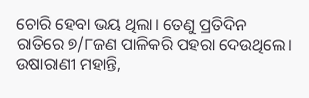ଚୋରି ହେବା ଭୟ ଥିଲା। ତେଣୁ ପ୍ରତିଦିନ ରାତିରେ ୭/୮ଜଣ ପାଳିକରି ପହରା ଦେଉଥିଲେ।
ଉଷାରାଣୀ ମହାନ୍ତି,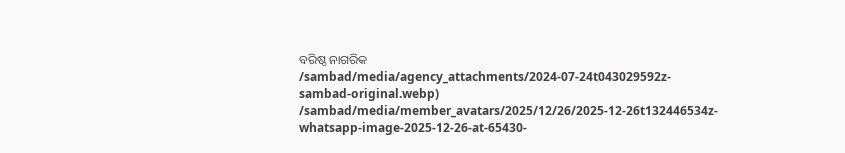ବରିଷ୍ଠ ନାଗରିକ
/sambad/media/agency_attachments/2024-07-24t043029592z-sambad-original.webp)
/sambad/media/member_avatars/2025/12/26/2025-12-26t132446534z-whatsapp-image-2025-12-26-at-65430-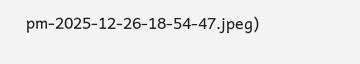pm-2025-12-26-18-54-47.jpeg)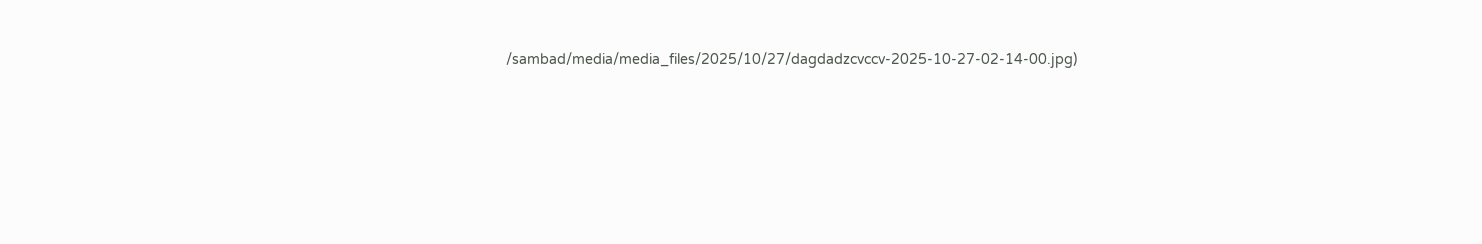/sambad/media/media_files/2025/10/27/dagdadzcvccv-2025-10-27-02-14-00.jpg)